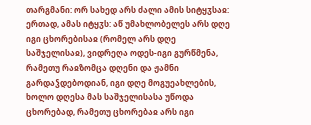თარგმანი: ორ სახედ არს ძალი ამის სიტყჳსაჲ: ერთად, ამას იტყჳს: აწ უმახლობელეს არს დღე იგი ცხორებისაჲ (რომელ არს დღე საშჯელისაჲ), ვიდრეღა ოდეს-იგი გურწმენა, რამეთუ რაჲზომცა დღენი და ჟამნი გარდაჴდებოდიან, იგი დღე მოგუეახლების, ხოლო დღესა მას საშჯელისასა უწოდა ცხორებად, რამეთუ ცხორებაჲ არს იგი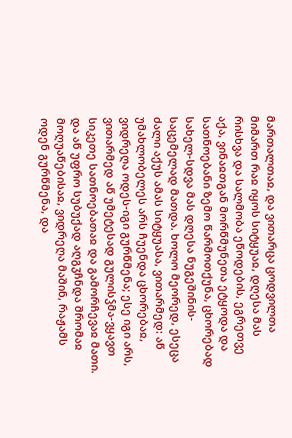მართალთაჲ, და ვითარცა ცოდვილთა მიმართ რაჲ იყოს სიტყუაჲ, დღესა მას რისხვა და სალმობა ეწოდების, ეგრეთვე აქა, ვინაჲთგან მორწმუნეთა ეტყოდა და სათნოებანი ზემო წარმოთქუნა, ცხორებად სახელ-სდვა მას დღესა ნუგეშინის-საცემელად მათდა. ხოლო მეორედ, ესეცა ძალი აქუს ამას სიტყუასა, ვითარმედ: აწ უმახლობელეს არს ჩუენდა ცხორებაჲ, ვიდრეღა ოდეს-იგი გურწმენა; ესე იგი არს, ვითარმედ აწ უმეტესად გულისჴმა-ვყავთ სიკეთე სათნოებათაჲ და გამორჩევაჲ მათი. და აწ უფრო სუბუქად აღგჳჩნდა შრომაჲ მოღუაწებისაჲ, ვიდრეღა მაშინ, რაჟამს ოდენ გურწმენა, და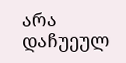არა დაჩუეულ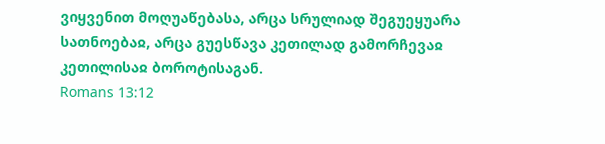ვიყვენით მოღუაწებასა, არცა სრულიად შეგუეყუარა სათნოებაჲ, არცა გუესწავა კეთილად გამორჩევაჲ კეთილისაჲ ბოროტისაგან.
Romans 13:12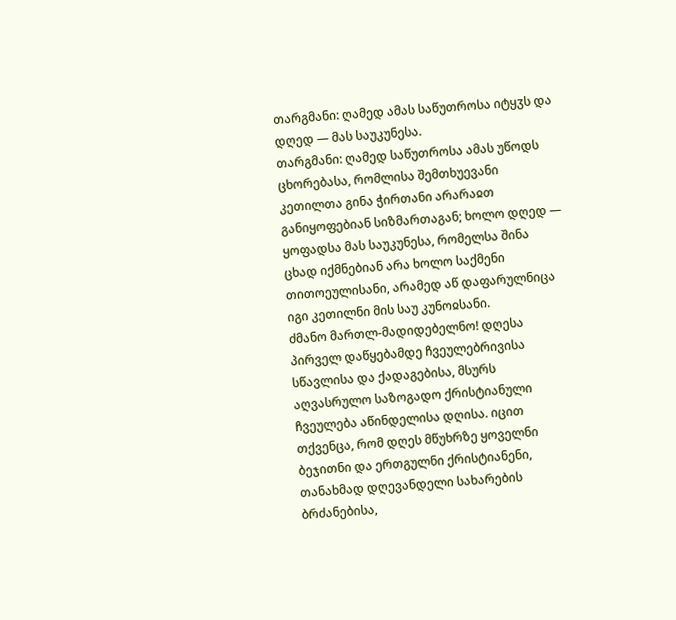თარგმანი: ღამედ ამას საწუთროსა იტყჳს და დღედ — მას საუკუნესა.
თარგმანი: ღამედ საწუთროსა ამას უწოდს ცხორებასა, რომლისა შემთხუევანი კეთილთა გინა ჭირთანი არარაჲთ განიყოფებიან სიზმართაგან; ხოლო დღედ — ყოფადსა მას საუკუნესა, რომელსა შინა ცხად იქმნებიან არა ხოლო საქმენი თითოეულისანი, არამედ აწ დაფარულნიცა იგი კეთილნი მის საუ კუნოჲსანი.
ძმანო მართლ-მადიდებელნო! დღესა პირველ დაწყებამდე ჩვეულებრივისა სწავლისა და ქადაგებისა, მსურს აღვასრულო საზოგადო ქრისტიანული ჩვეულება აწინდელისა დღისა. იცით თქვენცა, რომ დღეს მწუხრზე ყოველნი ბეჯითნი და ერთგულნი ქრისტიანენი, თანახმად დღევანდელი სახარების ბრძანებისა,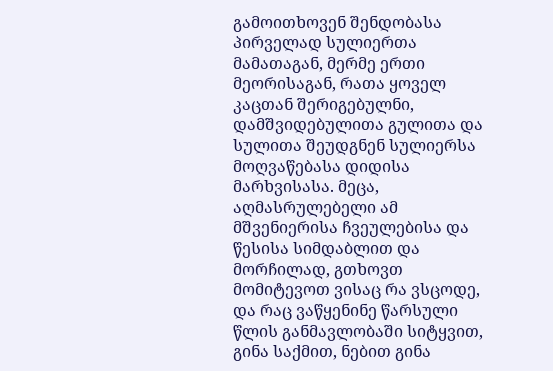გამოითხოვენ შენდობასა პირველად სულიერთა მამათაგან, მერმე ერთი მეორისაგან, რათა ყოველ კაცთან შერიგებულნი, დამშვიდებულითა გულითა და სულითა შეუდგნენ სულიერსა მოღვაწებასა დიდისა მარხვისასა. მეცა, აღმასრულებელი ამ მშვენიერისა ჩვეულებისა და წესისა სიმდაბლით და მორჩილად, გთხოვთ მომიტევოთ ვისაც რა ვსცოდე, და რაც ვაწყენინე წარსული წლის განმავლობაში სიტყვით, გინა საქმით, ნებით გინა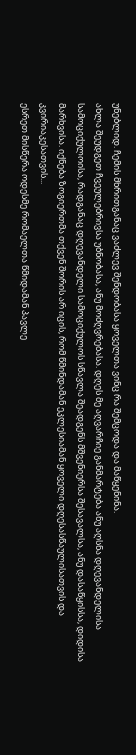უნებლიდ. ჩემის მხრითგანაც ვაძლევ შენდობასა ყოველთა ვინც რა შემცოდა და მაწყენინა.
ახლა შეუდგეთ ჩვეულებრივსა უბნობასა, ანუ მოძღვრებასა. დღეს მე აღვარჩიე განმარტება ანუ აღსნა დღევანდელისა სამოციქულოისა, რადგანაც დღევანდელი სამოციქულოს სწავლა შეადგენს მშვენიერსა შესავალსა, ანუ დასაწყისსა, დიდისა მარხვისა. იქნება ზოგიერთმა თქვენ შორის არ იცის, რომ წმინდამან ეკლესიამან ყოველი დღესასწაულისათვის და კვირიაკესათვის...
ესრეთ მისწერა ოდესმე რომაელთა წმიდამან პავლე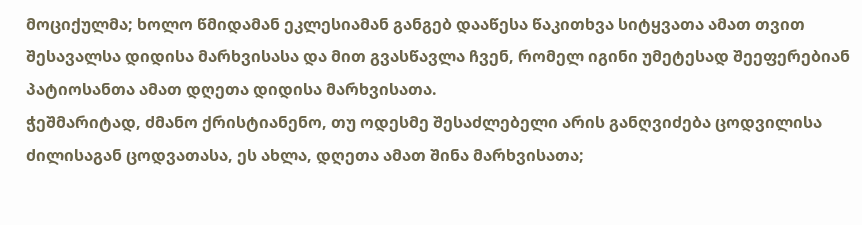მოციქულმა; ხოლო წმიდამან ეკლესიამან განგებ დააწესა წაკითხვა სიტყვათა ამათ თვით შესავალსა დიდისა მარხვისასა და მით გვასწავლა ჩვენ, რომელ იგინი უმეტესად შეეფერებიან პატიოსანთა ამათ დღეთა დიდისა მარხვისათა.
ჭეშმარიტად, ძმანო ქრისტიანენო, თუ ოდესმე შესაძლებელი არის განღვიძება ცოდვილისა ძილისაგან ცოდვათასა, ეს ახლა, დღეთა ამათ შინა მარხვისათა;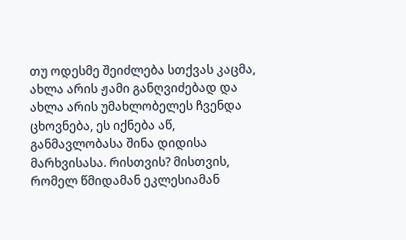თუ ოდესმე შეიძლება სთქვას კაცმა, ახლა არის ჟამი განღვიძებად და ახლა არის უმახლობელეს ჩვენდა ცხოვნება, ეს იქნება აწ, განმავლობასა შინა დიდისა მარხვისასა. რისთვის? მისთვის, რომელ წმიდამან ეკლესიამან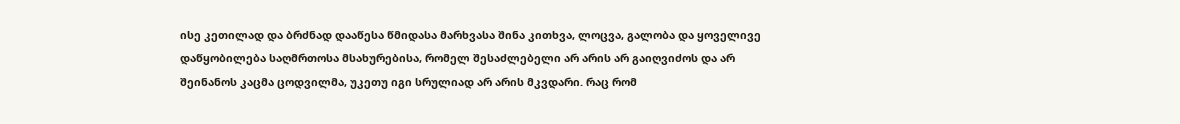ისე კეთილად და ბრძნად დააწესა წმიდასა მარხვასა შინა კითხვა, ლოცვა, გალობა და ყოველივე დაწყობილება საღმრთოსა მსახურებისა, რომელ შესაძლებელი არ არის არ გაიღვიძოს და არ შეინანოს კაცმა ცოდვილმა, უკეთუ იგი სრულიად არ არის მკვდარი. რაც რომ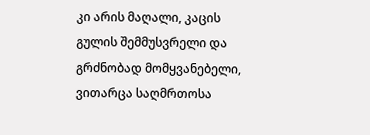კი არის მაღალი, კაცის გულის შემმუსვრელი და გრძნობად მომყვანებელი, ვითარცა საღმრთოსა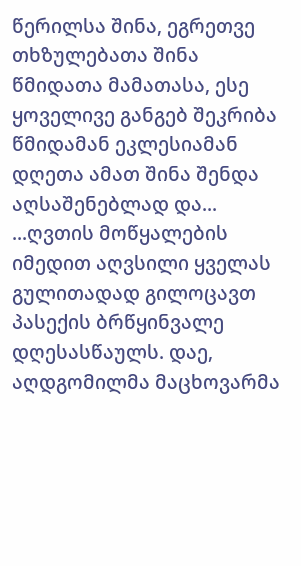წერილსა შინა, ეგრეთვე თხზულებათა შინა წმიდათა მამათასა, ესე ყოველივე განგებ შეკრიბა წმიდამან ეკლესიამან დღეთა ამათ შინა შენდა აღსაშენებლად და...
...ღვთის მოწყალების იმედით აღვსილი ყველას გულითადად გილოცავთ პასექის ბრწყინვალე დღესასწაულს. დაე, აღდგომილმა მაცხოვარმა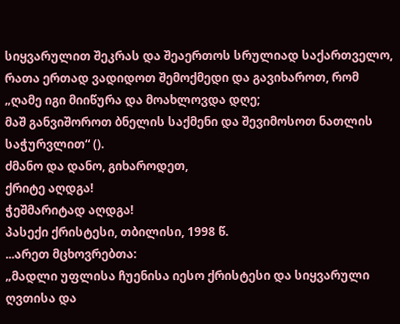სიყვარულით შეკრას და შეაერთოს სრულიად საქართველო, რათა ერთად ვადიდოთ შემოქმედი და გავიხაროთ, რომ „ღამე იგი მიიწურა და მოახლოვდა დღე;
მაშ განვიშოროთ ბნელის საქმენი და შევიმოსოთ ნათლის საჭურვლით“ ().
ძმანო და დანო, გიხაროდეთ,
ქრიტე აღდგა!
ჭეშმარიტად აღდგა!
პასექი ქრისტესი, თბილისი, 1998 წ.
...არეთ მცხოვრებთა:
„მადლი უფლისა ჩუენისა იესო ქრისტესი და სიყვარული ღვთისა და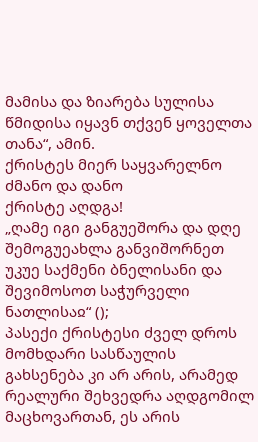მამისა და ზიარება სულისა წმიდისა იყავნ თქვენ ყოველთა თანა“, ამინ.
ქრისტეს მიერ საყვარელნო ძმანო და დანო
ქრისტე აღდგა!
„ღამე იგი განგუეშორა და დღე შემოგუეახლა განვიშორნეთ უკუე საქმენი ბნელისანი და შევიმოსოთ საჭურველი ნათლისაჲ“ ();
პასექი ქრისტესი ძველ დროს მომხდარი სასწაულის გახსენება კი არ არის, არამედ რეალური შეხვედრა აღდგომილ მაცხოვართან, ეს არის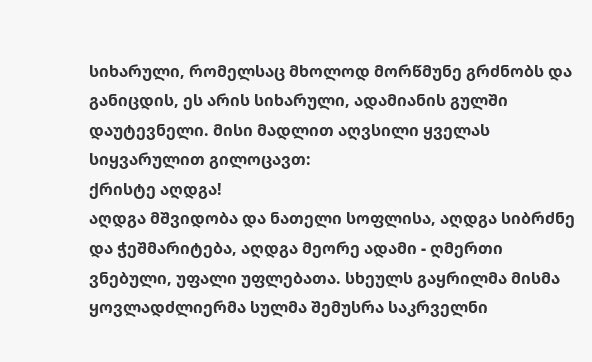სიხარული, რომელსაც მხოლოდ მორწმუნე გრძნობს და განიცდის, ეს არის სიხარული, ადამიანის გულში დაუტევნელი. მისი მადლით აღვსილი ყველას სიყვარულით გილოცავთ:
ქრისტე აღდგა!
აღდგა მშვიდობა და ნათელი სოფლისა, აღდგა სიბრძნე და ჭეშმარიტება, აღდგა მეორე ადამი - ღმერთი ვნებული, უფალი უფლებათა. სხეულს გაყრილმა მისმა ყოვლადძლიერმა სულმა შემუსრა საკრველნი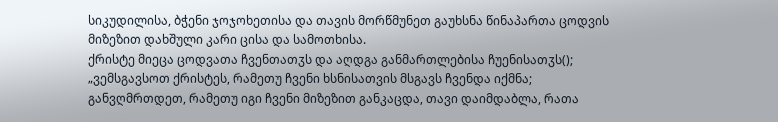სიკუდილისა, ბჭენი ჯოჯოხეთისა და თავის მორწმუნეთ გაუხსნა წინაპართა ცოდვის მიზეზით დახშული კარი ცისა და სამოთხისა.
ქრისტე მიეცა ცოდვათა ჩვენთათჳს და აღდგა განმართლებისა ჩუენისათჳს(); „ვემსგავსოთ ქრისტეს, რამეთუ ჩვენი ხსნისათვის მსგავს ჩვენდა იქმნა; განვღმრთდეთ, რამეთუ იგი ჩვენი მიზეზით განკაცდა, თავი დაიმდაბლა, რათა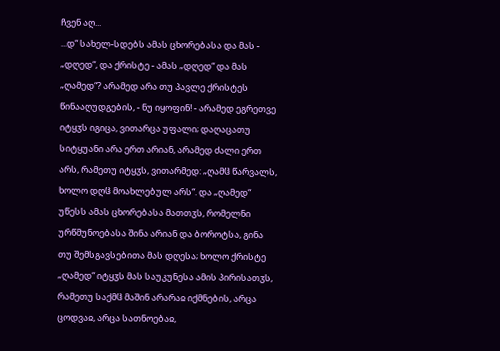ჩვენ აღ...
...დ“ სახელ-სდებს ამას ცხორებასა და მას - „დღედ“, და ქრისტე - ამას „დღედ“ და მას „ღამედ“? არამედ არა თუ პავლე ქრისტეს წინააღუდგების, - ნუ იყოფინ! - არამედ ეგრეთვე იტყჳს იგიცა, ვითარცა უფალი; დაღაცათუ სიტყუანი არა ერთ არიან, არამედ ძალი ერთ არს, რამეთუ იტყჳს, ვითარმედ: „ღამჱ წარვალს, ხოლო დღჱ მოახლებულ არს“. და „ღამედ“ უწესს ამას ცხორებასა მათთჳს, რომელნი ურწმუნოებასა შინა არიან და ბოროტსა, გინა თუ შემსგავსებითა მას დღესა; ხოლო ქრისტე „ღამედ“ იტყჳს მას საუკუნესა ამის პირისათჳს, რამეთუ საქმჱ მაშინ არარაჲ იქმნების, არცა ცოდვაჲ, არცა სათნოებაჲ,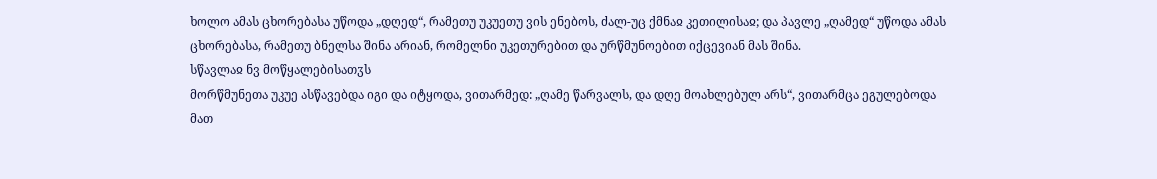ხოლო ამას ცხორებასა უწოდა „დღედ“, რამეთუ უკუეთუ ვის ენებოს, ძალ-უც ქმნაჲ კეთილისაჲ; და პავლე „ღამედ“ უწოდა ამას ცხორებასა, რამეთუ ბნელსა შინა არიან, რომელნი უკეთურებით და ურწმუნოებით იქცევიან მას შინა.
სწავლაჲ ნვ მოწყალებისათჳს
მორწმუნეთა უკუე ასწავებდა იგი და იტყოდა, ვითარმედ: „ღამე წარვალს, და დღე მოახლებულ არს“, ვითარმცა ეგულებოდა მათ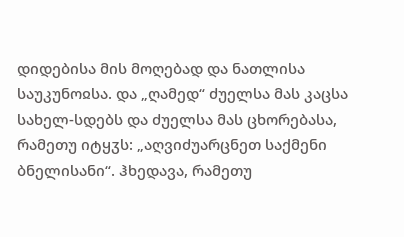დიდებისა მის მოღებად და ნათლისა საუკუნოჲსა. და „ღამედ“ ძუელსა მას კაცსა სახელ-სდებს და ძუელსა მას ცხორებასა, რამეთუ იტყჳს: „აღვიძუარცნეთ საქმენი ბნელისანი“. ჰხედავა, რამეთუ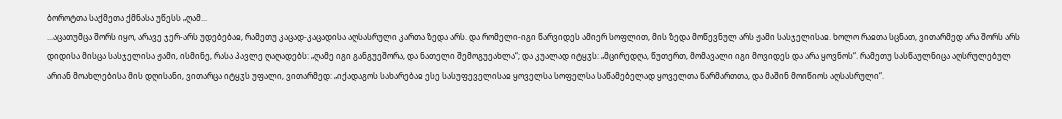ბოროტთა საქმეთა ქმნასა უწესს „ღამ...
...აცათუმცა შორს იყო, არავე ჯერ-არს უდებებაჲ, რამეთუ კაცად-კაცადისა აღსასრული კართა ზედა არს. და რომელი-იგი წარვიდეს ამიერ სოფლით, მის ზედა მოწევნულ არს ჟამი სასჯელისაჲ. ხოლო რაჲთა სცნათ, ვითარმედ არა შორს არს დიდისა მისცა სასჯელისა ჟამი, ისმინე, რასა პავლე ღაღადებს: „ღამე იგი განგუეშორა, და ნათელი შემოგუეახლა“; და კუალად იტყჳს: „მცირედღა, წუთერთ, მომავალი იგი მოვიდეს და არა ყოვნოს“. რამეთუ სასწაულნიცა აღსრულებულ არიან მოახლებისა მის დღისანი, ვითარცა იტყჳს უფალი, ვითარმედ: „იქადაგოს სახარებაჲ ესე სასუფეველისაჲ ყოველსა სოფელსა საწამებელად ყოველთა წარმართთა, და მაშინ მოიწიოს აღსასრული“.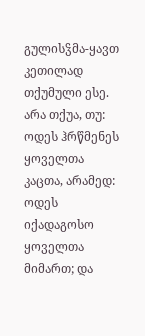გულისჴმა-ყავთ კეთილად თქუმული ესე. არა თქუა, თუ: ოდეს ჰრწმენეს ყოველთა კაცთა, არამედ: ოდეს იქადაგოსო ყოველთა მიმართ; და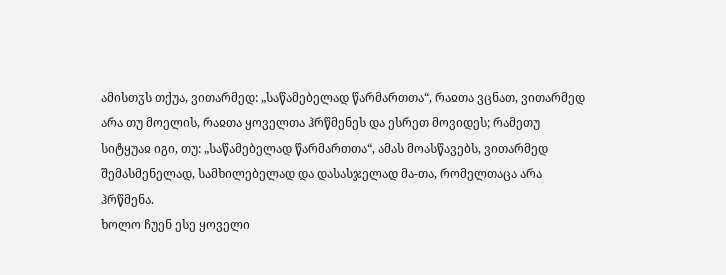ამისთჳს თქუა, ვითარმედ: „საწამებელად წარმართთა“, რაჲთა ვცნათ, ვითარმედ არა თუ მოელის, რაჲთა ყოველთა ჰრწმენეს და ესრეთ მოვიდეს; რამეთუ სიტყუაჲ იგი, თუ: „საწამებელად წარმართთა“, ამას მოასწავებს, ვითარმედ შემასმენელად, სამხილებელად და დასასჯელად მა-თა, რომელთაცა არა ჰრწმენა.
ხოლო ჩუენ ესე ყოველი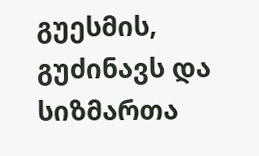გუესმის, გუძინავს და სიზმართა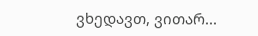ვხედავთ, ვითარ...